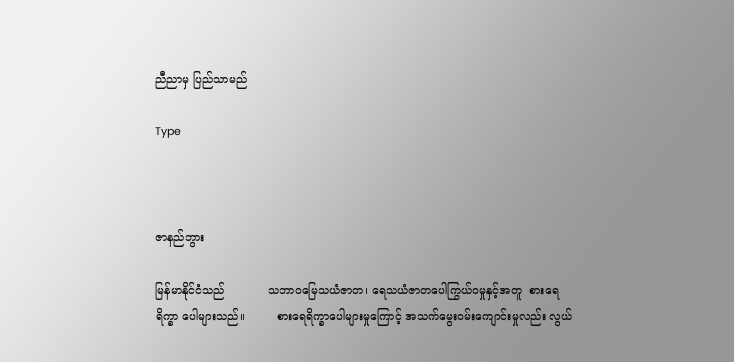ညီညာမှ ပြည်သာမည်

Type



ဇာနည်ဘွား

မြန်မာနိုင်ငံသည်            သဘာဝမြေသယံဇာတ၊ ရေသယံဇာတပေါကြွယ်ဝမှုနှင့်အတူ  စားရေရိက္ခာ ပေါများသည်။         စားရေရိက္ခာပေါများမှုကြောင့် အသက်မွေးဝမ်းကျောင်းမှုလည်း လွယ်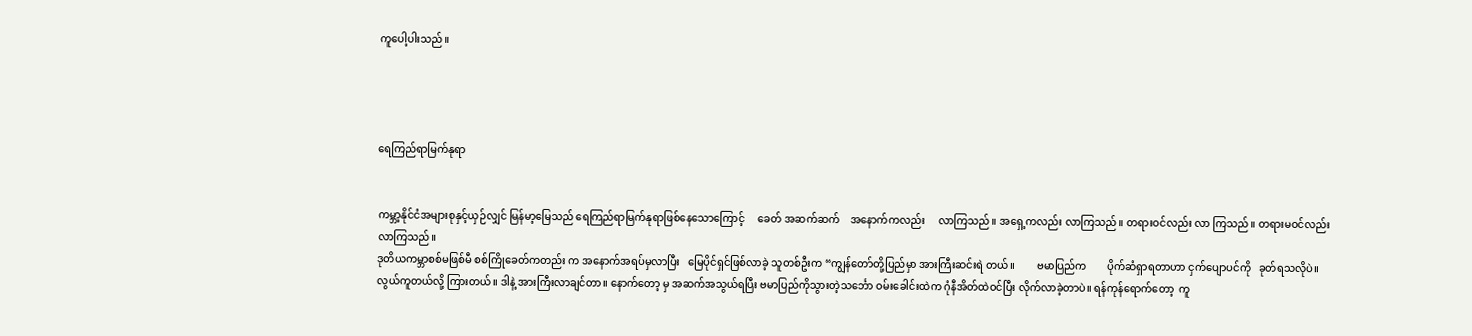ကူပေါ့ပါးသည်။




ရေကြည်ရာမြက်နုရာ


ကမ္ဘာ့နိုင်ငံအများစုနှင့်ယှဉ်လျှင် မြန်မာ့မြေသည် ရေကြည်ရာမြက်နုရာဖြစ်နေသောကြောင့်     ခေတ် အဆက်ဆက်    အနောက်ကလည်း     လာကြသည်။ အရှေ့ကလည်း လာကြသည်။ တရားဝင်လည်း လာ ကြသည်။ တရားမဝင်လည်း လာကြသည်။
ဒုတိယကမ္ဘာစစ်မဖြစ်မီ စစ်ကြိုခေတ်ကတည်း က အနောက်အရပ်မှလာပြီး   မြေပိုင်ရှင်ဖြစ်လာခဲ့ သူတစ်ဦးက “ကျွန်တော်တို့ပြည်မှာ အားကြီးဆင်းရဲ တယ်။        ဗမာပြည်က        ပိုက်ဆံရှာရတာဟာ ငှက်ပျောပင်ကို   ခုတ်ရသလိုပဲ။   လွယ်ကူတယ်လို့ ကြားတယ်။ ဒါနဲ့ အားကြီးလာချင်တာ။ နောက်တော့ မှ အဆက်အသွယ်ရပြီး ဗမာပြည်ကိုသွားတဲ့သင်္ဘော ဝမ်းခေါင်းထဲက ဂုံနီအိတ်ထဲဝင်ပြီး လိုက်လာခဲ့တာပဲ။ ရန်ကုန်ရောက်တော့  ကူ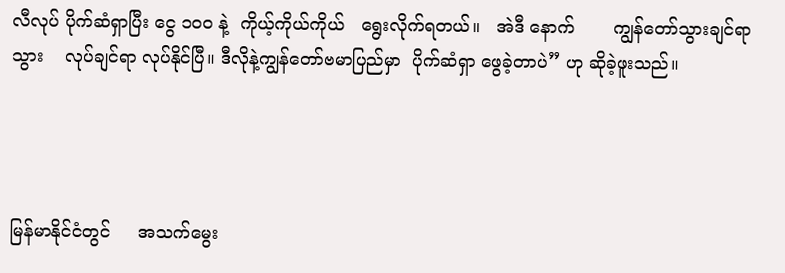လီလုပ် ပိုက်ဆံရှာပြီး ငွေ ၁၀၀ နဲ့  ကိုယ့်ကိုယ်ကိုယ်   ရွေးလိုက်ရတယ်။   အဲဒီ နောက်       ကျွန်တော်သွားချင်ရာသွား    လုပ်ချင်ရာ လုပ်နိုင်ပြီ။ ဒီလိုနဲ့ကျွန်တော်ဗမာပြည်မှာ  ပိုက်ဆံရှာ ဖွေခဲ့တာပဲ” ဟု ဆိုခဲ့ဖူးသည်။




မြန်မာနိုင်ငံတွင်     အသက်မွေး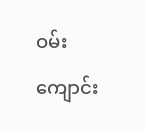ဝမ်းကျောင်း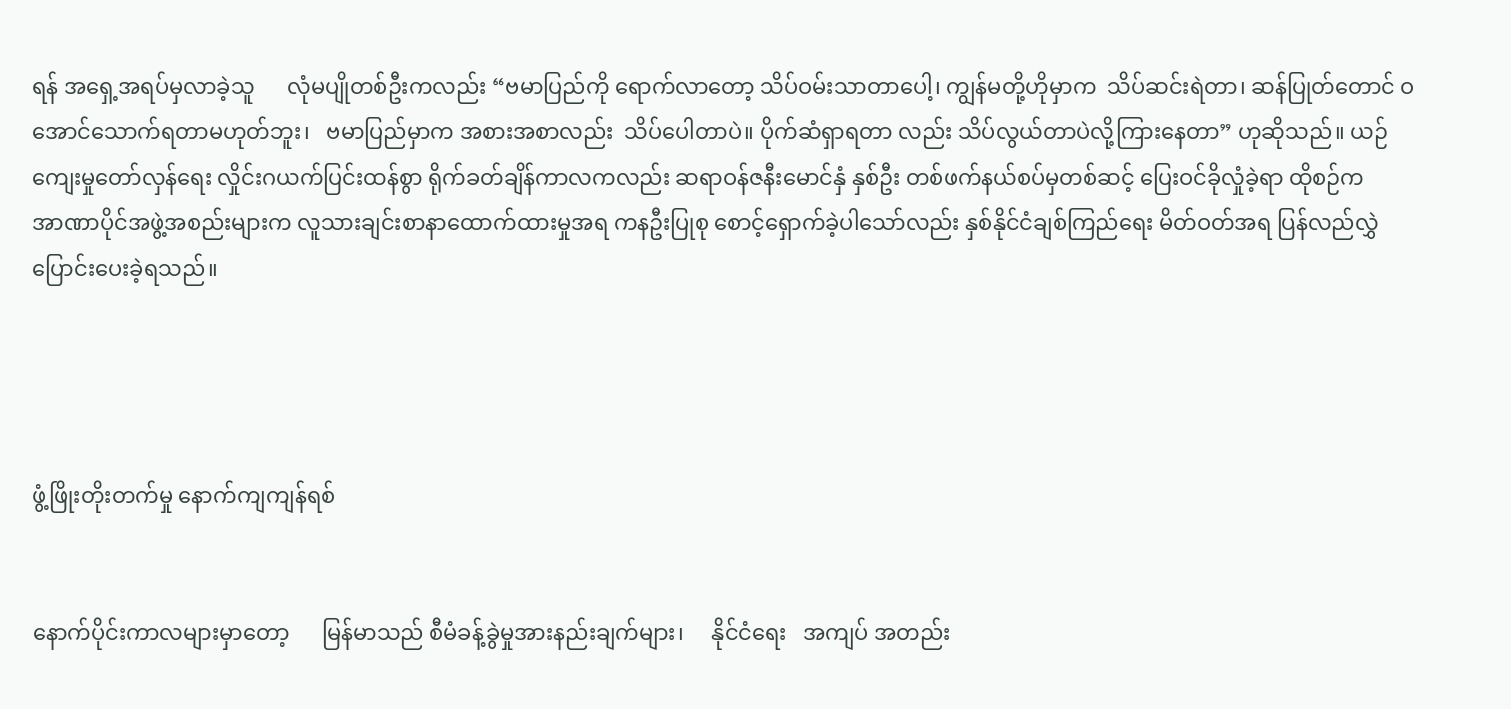ရန် အရှေ့အရပ်မှလာခဲ့သူ      လုံမပျိုတစ်ဦးကလည်း “ဗမာပြည်ကို ရောက်လာတော့ သိပ်ဝမ်းသာတာပေါ့၊ ကျွန်မတို့ဟိုမှာက  သိပ်ဆင်းရဲတာ၊ ဆန်ပြုတ်တောင် ဝအောင်သောက်ရတာမဟုတ်ဘူး၊   ဗမာပြည်မှာက အစားအစာလည်း  သိပ်ပေါတာပဲ။ ပိုက်ဆံရှာရတာ လည်း သိပ်လွယ်တာပဲလို့ကြားနေတာ” ဟုဆိုသည်။ ယဉ်ကျေးမှုတော်လှန်ရေး လှိုင်းဂယက်ပြင်းထန်စွာ ရိုက်ခတ်ချိန်ကာလကလည်း ဆရာဝန်ဇနီးမောင်နှံ နှစ်ဦး တစ်ဖက်နယ်စပ်မှတစ်ဆင့် ပြေးဝင်ခိုလှုံခဲ့ရာ ထိုစဉ်က              အာဏာပိုင်အဖွဲ့အစည်းများက လူသားချင်းစာနာထောက်ထားမှုအရ ကနဦးပြုစု စောင့်ရှောက်ခဲ့ပါသော်လည်း နှစ်နိုင်ငံချစ်ကြည်ရေး မိတ်ဝတ်အရ ပြန်လည်လွှဲပြောင်းပေးခဲ့ရသည်။




ဖွံ့ဖြိုးတိုးတက်မှု နောက်ကျကျန်ရစ်


နောက်ပိုင်းကာလများမှာတော့      မြန်မာသည် စီမံခန့်ခွဲမှုအားနည်းချက်များ၊     နိုင်ငံရေး   အကျပ် အတည်း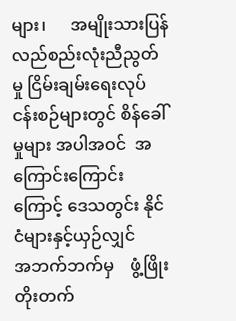များ၊      အမျိုးသားပြန်လည်စည်းလုံးညီညွတ် မှု ငြိမ်းချမ်းရေးလုပ်ငန်းစဉ်များတွင် စိန်ခေါ်မှုများ အပါအဝင်  အကြောင်းကြောင်းကြောင့် ဒေသတွင်း နိုင်ငံများနှင့်ယှဉ်လျှင်       အဘက်ဘက်မှ    ဖွံ့ဖြိုး တိုးတက်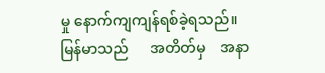မှု နောက်ကျကျန်ရစ်ခဲ့ရသည်။
မြန်မာသည်      အတိတ်မှ    အနာ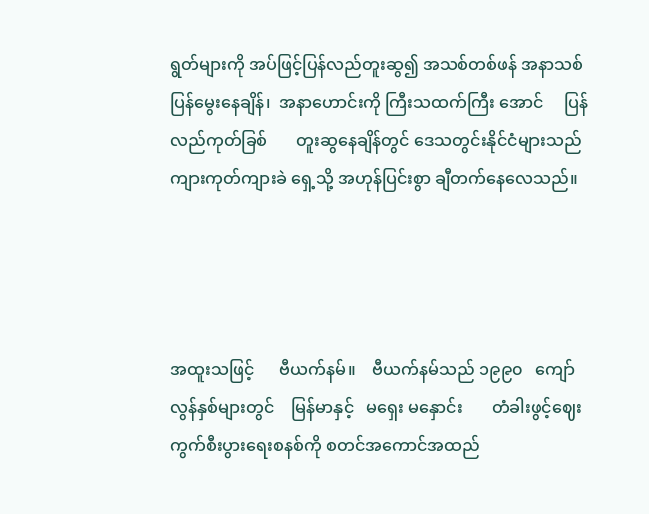ရွတ်များကို အပ်ဖြင့်ပြန်လည်တူးဆွ၍ အသစ်တစ်ဖန် အနာသစ် ပြန်မွေးနေချိန်၊  အနာဟောင်းကို ကြီးသထက်ကြီး အောင်     ပြန်လည်ကုတ်ခြစ်       တူးဆွနေချိန်တွင် ဒေသတွင်းနိုင်ငံများသည် ကျားကုတ်ကျားခဲ ရှေ့သို့ အဟုန်ပြင်းစွာ ချီတက်နေလေသည်။




အထူးသဖြင့်      ဗီယက်နမ်။    ဗီယက်နမ်သည် ၁၉၉၀   ကျော်လွန်နှစ်များတွင်    မြန်မာနှင့်   မရှေး မနှောင်း       တံခါးဖွင့်ဈေးကွက်စီးပွားရေးစနစ်ကို စတင်အကောင်အထည်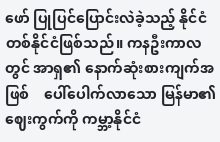ဖော် ပြုပြင်ပြောင်းလဲခဲ့သည့် နိုင်ငံတစ်နိုင်ငံဖြစ်သည်။ ကနဦးကာလတွင် အာရှ၏ နောက်ဆုံးစားကျက်အဖြစ်    ပေါ်ပေါက်လာသော မြန်မာ၏ဈေးကွက်ကို ကမ္ဘာ့နိုင်ငံ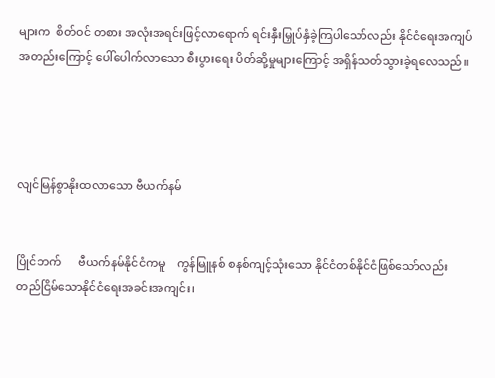များက  စိတ်ဝင် တစား အလုံးအရင်းဖြင့်လာရောက် ရင်းနှီးမြှုပ်နှံခဲ့ကြပါသော်လည်း နိုင်ငံရေးအကျပ်အတည်းကြောင့် ပေါ်ပေါက်လာသော စီးပွားရေး ပိတ်ဆို့မှုများကြောင့် အရှိန်သတ်သွားခဲ့ရလေသည်။




လျင်မြန်စွာနိုးထလာသော ဗီယက်နမ်


ပြိုင်ဘက်      ဗီယက်နမ်နိုင်ငံကမူ    ကွန်မြူနစ် စနစ်ကျင့်သုံးသော နိုင်ငံတစ်နိုင်ငံဖြစ်သော်လည်း တည်ငြိမ်သောနိုင်ငံရေးအခင်းအကျင်း၊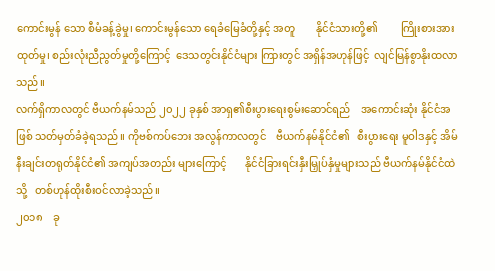ကောင်းမွန် သော စီမံခန့်ခွဲမှု၊ ကောင်းမွန်သော ရေခံမြေခံတို့နှင့် အတူ        နိုင်ငံသားတို့၏         ကြိုးစားအားထုတ်မှု၊ စည်းလုံးညီညွတ်မှုတို့ကြောင့်  ဒေသတွင်းနိုင်ငံများ ကြားတွင် အရှိန်အဟုန်ဖြင့်  လျင်မြန်စွာနိုးထလာ သည်။
လက်ရှိကာလတွင် ဗီယက်နမ်သည် ၂၀၂၂ ခုနှစ် အာရှ၏စီးပွားရေးစွမ်းဆောင်ရည်    အကောင်းဆုံး နိုင်ငံအဖြစ် သတ်မှတ်ခံခဲ့ရသည်။ ကိုဗစ်ကပ်ဘေး အလွန်ကာလတွင်    ဗီယက်နမ်နိုင်ငံ၏   စီးပွားရေး မူဝါဒနှင့် အိမ်နီးချင်းတရုတ်နိုင်ငံ၏ အကျပ်အတည်း များကြောင့်       နိုင်ငံခြားရင်းနှီးမြှုပ်နှံမှုများသည် ဗီယက်နမ်နိုင်ငံထဲသို့   တစ်ဟုန်ထိုးစီးဝင်လာခဲ့သည်။
၂၀၁၈    ခု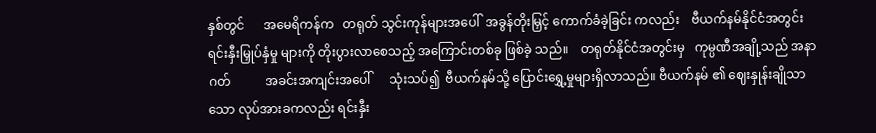နှစ်တွင်      အမေရိကန်က   တရုတ် သွင်းကုန်များအပေါ်  အခွန်တိုးမြှင့် ကောက်ခံခဲ့ခြင်း ကလည်း    ဗီယက်နမ်နိုင်ငံအတွင်း   ရင်းနှီးမြှုပ်နှံမှု များကို တိုးပွားလာစေသည့် အကြောင်းတစ်ခု ဖြစ်ခဲ့ သည်။    တရုတ်နိုင်ငံအတွင်းမှ   ကုမ္ပဏီအချို့သည် အနာဂတ်           အခင်းအကျင်းအပေါ်      သုံးသပ်၍  ဗီယက်နမ်သို့ ပြောင်းရွှေ့မှုများရှိလာသည်။ ဗီယက်နမ် ၏ ဈေးနှုန်းချိုသာသော လုပ်အားခကလည်း ရင်းနှီး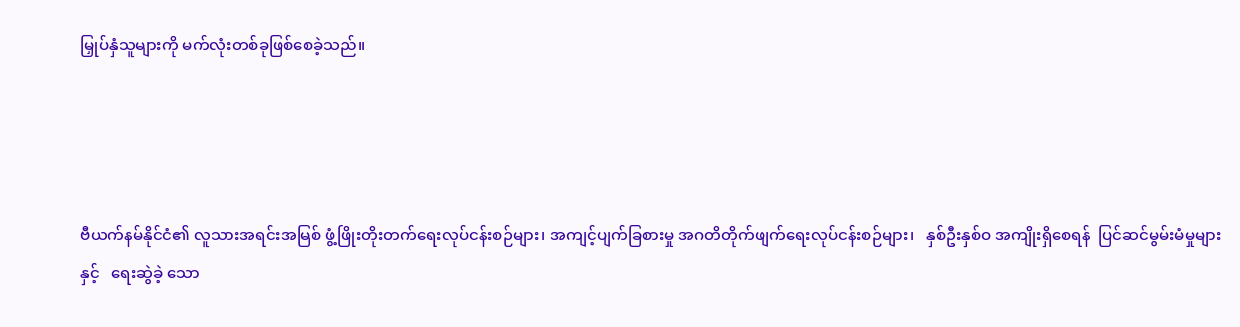မြှုပ်နှံသူများကို မက်လုံးတစ်ခုဖြစ်စေခဲ့သည်။




ဗီယက်နမ်နိုင်ငံ၏ လူသားအရင်းအမြစ် ဖွံ့ဖြိုးတိုးတက်ရေးလုပ်ငန်းစဉ်များ၊ အကျင့်ပျက်ခြစားမှု အဂတိတိုက်ဖျက်ရေးလုပ်ငန်းစဉ်များ၊   နှစ်ဦးနှစ်ဝ အကျိုးရှိစေရန်  ပြင်ဆင်မွမ်းမံမှုများနှင့်   ရေးဆွဲခဲ့ သော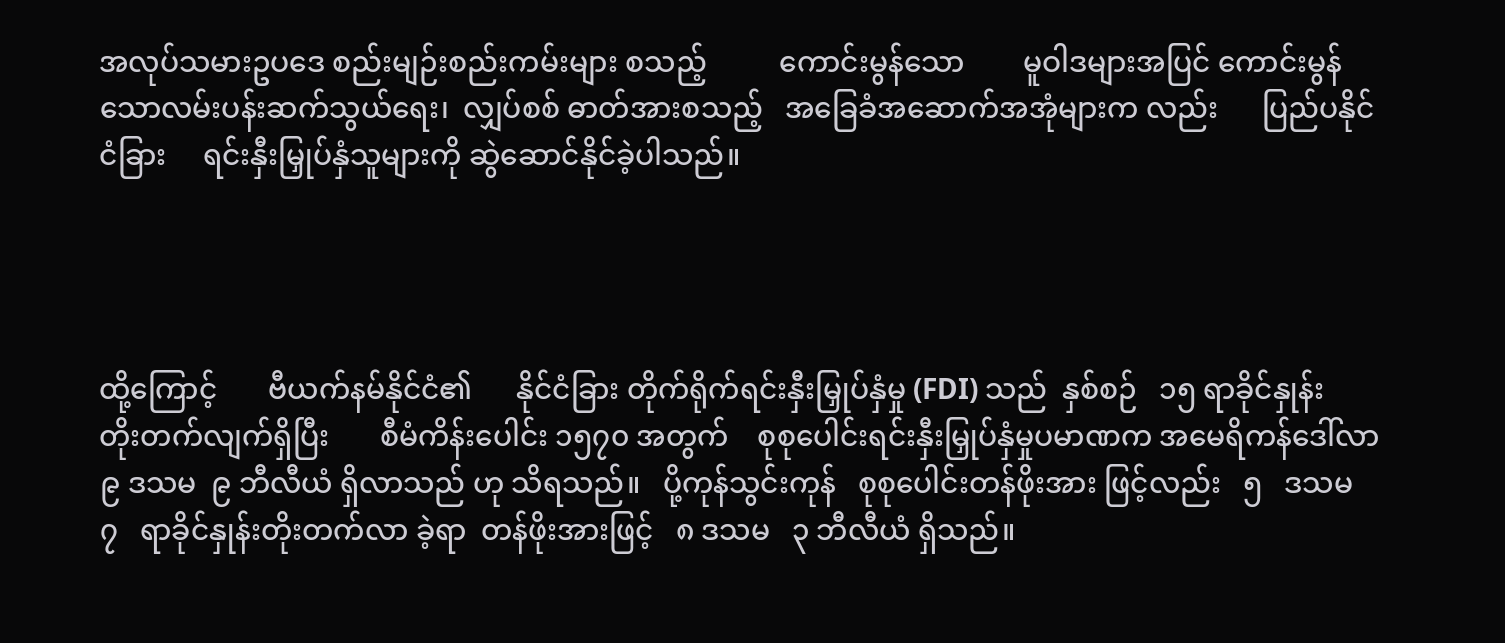အလုပ်သမားဥပဒေ စည်းမျဉ်းစည်းကမ်းများ စသည့်          ကောင်းမွန်သော        မူဝါဒများအပြင် ကောင်းမွန်သောလမ်းပန်းဆက်သွယ်ရေး၊  လျှပ်စစ် ဓာတ်အားစသည့်   အခြေခံအဆောက်အအုံများက လည်း      ပြည်ပနိုင်ငံခြား     ရင်းနှီးမြှုပ်နှံသူများကို ဆွဲဆောင်နိုင်ခဲ့ပါသည်။




ထို့ကြောင့်       ဗီယက်နမ်နိုင်ငံ၏      နိုင်ငံခြား တိုက်ရိုက်ရင်းနှီးမြှုပ်နှံမှု (FDI) သည်  နှစ်စဉ်   ၁၅ ရာခိုင်နှုန်း    တိုးတက်လျက်ရှိပြီး       စီမံကိန်းပေါင်း ၁၅၇၀ အတွက်    စုစုပေါင်းရင်းနှီးမြှုပ်နှံမှုပမာဏက အမေရိကန်ဒေါ်လာ ၉ ဒသမ  ၉ ဘီလီယံ ရှိလာသည် ဟု သိရသည်။   ပို့ကုန်သွင်းကုန်   စုစုပေါင်းတန်ဖိုးအား ဖြင့်လည်း   ၅   ဒသမ   ၇   ရာခိုင်နှုန်းတိုးတက်လာ ခဲ့ရာ  တန်ဖိုးအားဖြင့်   ၈ ဒသမ   ၃ ဘီလီယံ ရှိသည်။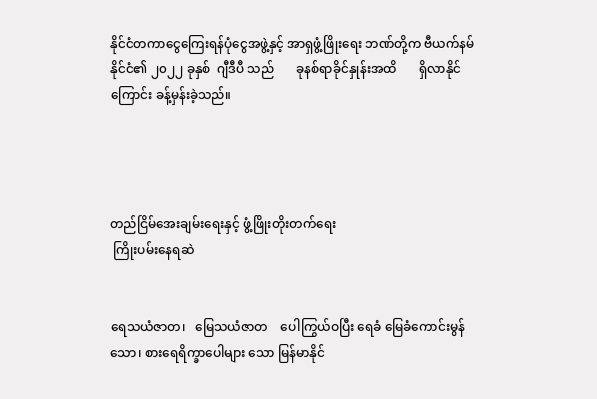နိုင်ငံတကာငွေကြေးရန်ပုံငွေအဖွဲ့နှင့် အာရှဖွံ့ဖြိုးရေး ဘဏ်တို့က ဗီယက်နမ်နိုင်ငံ၏ ၂၀၂၂ ခုနှစ်  ဂျီဒီပီ သည်       ခုနစ်ရာခိုင်နှုန်းအထိ       ရှိလာနိုင်ကြောင်း ခန့်မှန်းခဲ့သည်။




တည်ငြိမ်အေးချမ်းရေးနှင့် ဖွံ့ဖြိုးတိုးတက်ရေး
 ကြိုးပမ်းနေရဆဲ


ရေသယံဇာတ၊   မြေသယံဇာတ    ပေါကြွယ်ဝပြီး ရေခံ မြေခံကောင်းမွန်သော၊ စားရေရိက္ခာပေါများ သော မြန်မာနိုင်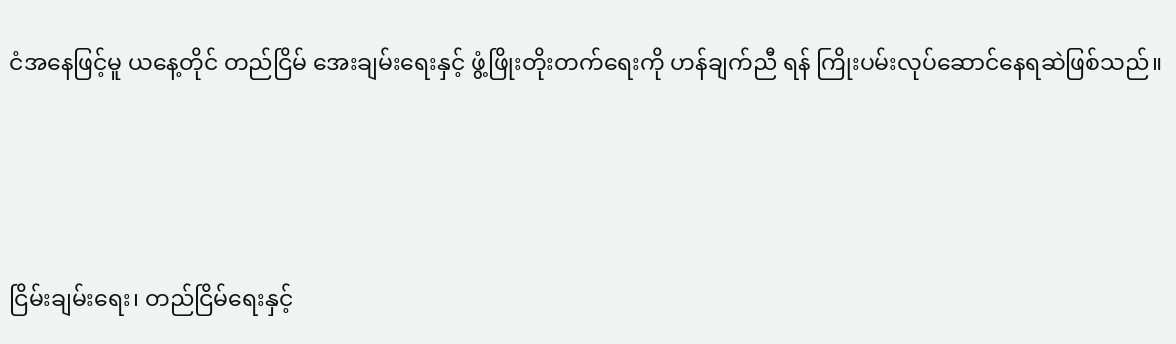ငံအနေဖြင့်မူ ယနေ့တိုင် တည်ငြိမ် အေးချမ်းရေးနှင့် ဖွံ့ဖြိုးတိုးတက်ရေးကို ဟန်ချက်ညီ ရန် ကြိုးပမ်းလုပ်ဆောင်နေရဆဲဖြစ်သည်။




ငြိမ်းချမ်းရေး၊ တည်ငြိမ်ရေးနှင့်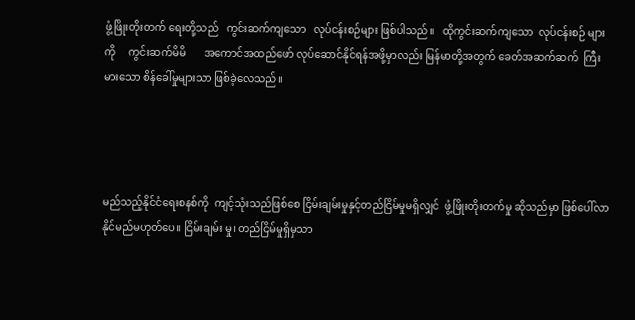ဖွံ့ဖြိုးတိုးတက် ရေးတို့သည်   ကွင်းဆက်ကျသော   လုပ်ငန်းစဉ်များ ဖြစ်ပါသည်။   ထိုကွင်းဆက်ကျသော  လုပ်ငန်းစဉ် များကို     ကွင်းဆက်မိမိ       အကောင်အထည်ဖော် လုပ်ဆောင်နိုင်ရန်အဖို့မှာလည်း မြန်မာတို့အတွက် ခေတ်အဆက်ဆက်  ကြီးမားသော စိန်ခေါ်မှုများသာ ဖြစ်ခဲ့လေသည်။




မည်သည့်နိုင်ငံရေးစနစ်ကို  ကျင့်သုံးသည်ဖြစ်စေ ငြိမ်းချမ်းမှုနှင့်တည်ငြိမ်မှုမရှိလျှင်  ဖွံ့ဖြိုးတိုးတက်မှု ဆိုသည်မှာ ဖြစ်ပေါ်လာနိုင်မည်မဟုတ်ပေ။ ငြိမ်းချမ်း မှု၊ တည်ငြိမ်မှုရှိမှသာ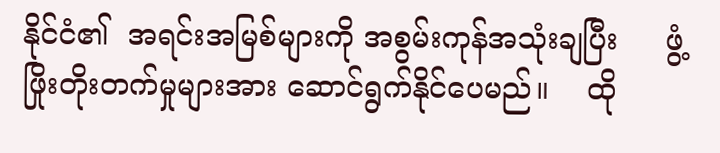နိုင်ငံ၏  အရင်းအမြစ်များကို အစွမ်းကုန်အသုံးချပြီး     ဖွံ့ဖြိုးတိုးတက်မှုများအား ဆောင်ရွက်နိုင်ပေမည်။    ထို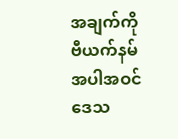အချက်ကို    ဗီယက်နမ် အပါအဝင်     ဒေသ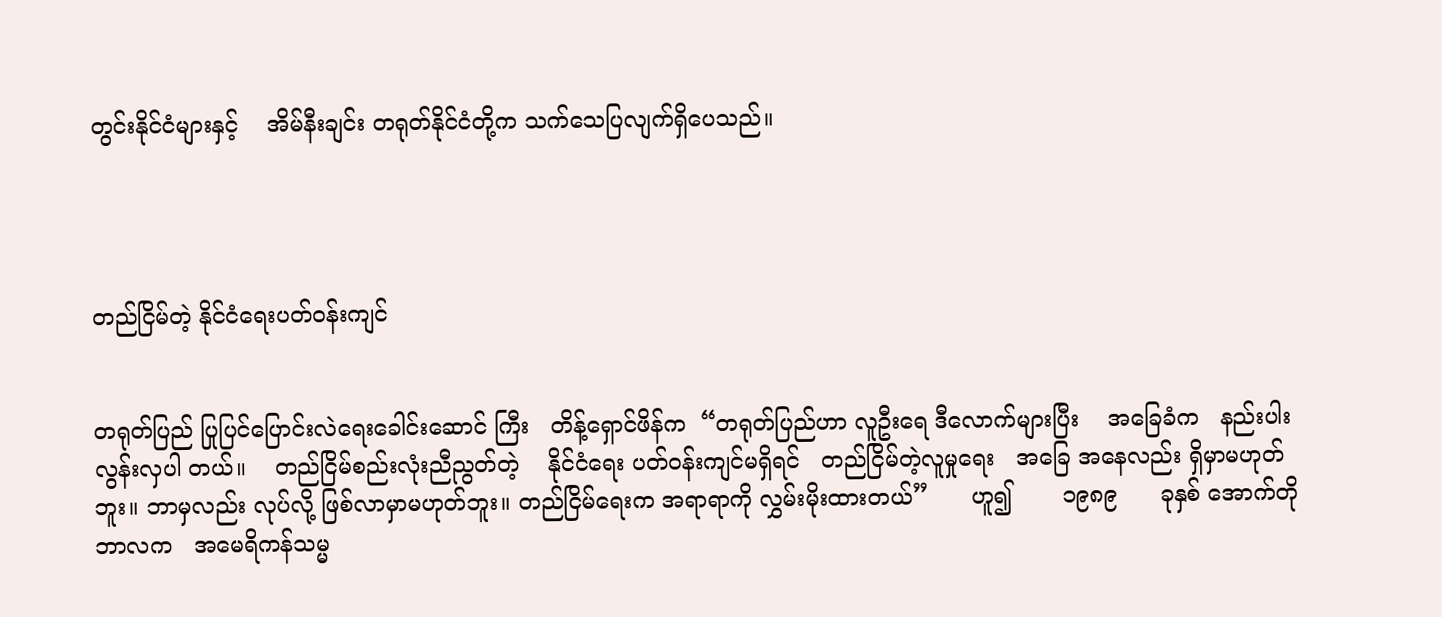တွင်းနိုင်ငံများနှင့်    အိမ်နီးချင်း တရုတ်နိုင်ငံတို့က သက်သေပြလျက်ရှိပေသည်။




တည်ငြိမ်တဲ့ နိုင်ငံရေးပတ်ဝန်းကျင်


တရုတ်ပြည် ပြုပြင်ပြောင်းလဲရေးခေါင်းဆောင် ကြီး   တိန့်ရှောင်ဖိန်က  “တရုတ်ပြည်ဟာ လူဦးရေ ဒီလောက်များပြီး    အခြေခံက   နည်းပါးလွန်းလှပါ တယ်။    တည်ငြိမ်စည်းလုံးညီညွတ်တဲ့    နိုင်ငံရေး ပတ်ဝန်းကျင်မရှိရင်   တည်ငြိမ်တဲ့လူမှုရေး   အခြေ အနေလည်း ရှိမှာမဟုတ်ဘူး။ ဘာမှလည်း လုပ်လို့ ဖြစ်လာမှာမဟုတ်ဘူး။ တည်ငြိမ်ရေးက အရာရာကို လွှမ်းမိုးထားတယ်”      ဟူ၍       ၁၉၈၉      ခုနှစ် အောက်တိုဘာလက   အမေရိကန်သမ္မ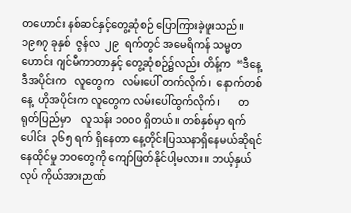တဟောင်း နစ်ဆင်နှင့်တွေ့ဆုံစဉ် ပြောကြားခဲ့ဖူးသည်။
၁၉၈၇ ခုနှစ်  ဇွန်လ  ၂၉  ရက်တွင် အမေရိကန် သမ္မတဟောင်း ဂျင်မီကာတာနှင့် တွေ့ဆုံစဉ်၌လည်း တိန့်က  “ဒီနေ့ဒီအပိုင်းက   လူတွေက   လမ်းပေါ် တက်လိုက်၊  နောက်တစ်နေ့  ဟိုအပိုင်းက လူတွေက လမ်းပေါ်ထွက်လိုက်၊       တရုတ်ပြည်မှာ    လူသန်း ၁၀၀၀ ရှိတယ်။ တစ်နှစ်မှာ ရက်ပေါင်း  ၃၆၅ ရက် ရှိနေတာ နေ့တိုင်းပြဿနာရှိနေမယ်ဆိုရင် နေထိုင်မှု ဘဝတွေကို ကျော်ဖြတ်နိုင်ပါ့မလား။ ဘယ့်နှယ်လုပ် ကိုယ်အားဉာဏ်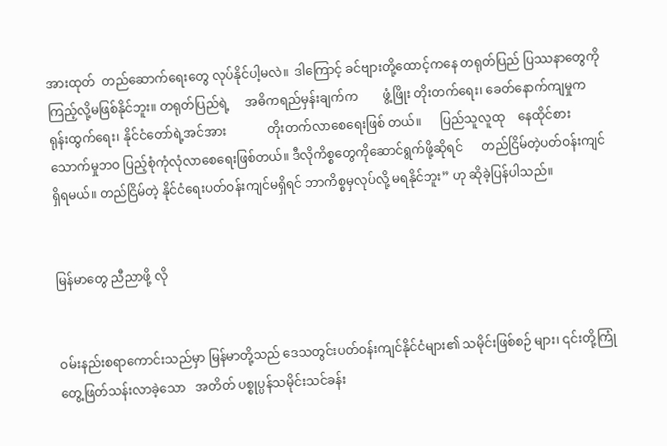အားထုတ်  တည်ဆောက်ရေးတွေ လုပ်နိုင်ပါ့မလဲ။  ဒါကြောင့် ခင်ဗျားတို့ထောင့်ကနေ တရုတ်ပြည် ပြဿနာတွေကို ကြည့်လို့မဖြစ်နိုင်ဘူး။ တရုတ်ပြည်ရဲ့     အဓိကရည်မှန်းချက်က        ဖွံ့ဖြိုး တိုးတက်ရေး၊ ခေတ်နောက်ကျမှုက ရုန်းထွက်ရေး၊ နိုင်ငံတော်ရဲ့အင်အား             တိုးတက်လာစေရေးဖြစ် တယ်။      ပြည်သူလူထု    နေထိုင်စားသောက်မှုဘဝ ပြည့်စုံကုံလုံလာစေရေးဖြစ်တယ်။ ဒီလိုကိစ္စတွေကိုဆောင်ရွက်ဖို့ဆိုရင်      တည်ငြိမ်တဲ့ပတ်ဝန်းကျင် ရှိရမယ်။ တည်ငြိမ်တဲ့ နိုင်ငံရေးပတ်ဝန်းကျင်မရှိရင် ဘာကိစ္စမှလုပ်လို့ မရနိုင်ဘူး” ဟု ဆိုခဲ့ပြန်ပါသည်။


မြန်မာတွေ ညီညာဖို့ လို


ဝမ်းနည်းစရာကောင်းသည်မှာ မြန်မာတို့သည် ဒေသတွင်းပတ်ဝန်းကျင်နိုင်ငံများ၏ သမိုင်းဖြစ်စဉ် များ၊ ၎င်းတို့ကြုံတွေ့ဖြတ်သန်းလာခဲ့သော   အတိတ် ပစ္စုပ္ပန်သမိုင်းသင်ခန်း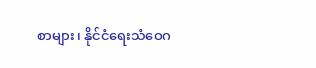စာများ၊ နိုင်ငံရေးသံဝေဂ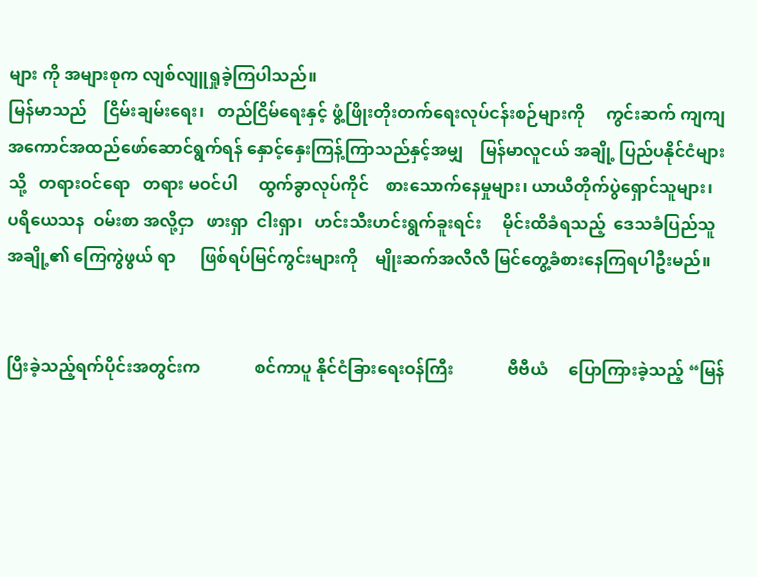များ ကို အများစုက လျစ်လျူရှုခဲ့ကြပါသည်။
မြန်မာသည်    ငြိမ်းချမ်းရေး၊   တည်ငြိမ်ရေးနှင့် ဖွံ့ဖြိုးတိုးတက်ရေးလုပ်ငန်းစဉ်များကို     ကွင်းဆက် ကျကျ            အကောင်အထည်ဖော်ဆောင်ရွက်ရန် နှောင့်နှေးကြန့်ကြာသည်နှင့်အမျှ    မြန်မာလူငယ် အချို့ ပြည်ပနိုင်ငံများသို့   တရားဝင်ရော   တရား မဝင်ပါ     ထွက်ခွာလုပ်ကိုင်    စားသောက်နေမှုများ၊ ယာယီတိုက်ပွဲရှောင်သူများ၊   ပရိယေသန  ဝမ်းစာ အလို့ငှာ   ဖားရှာ  ငါးရှာ၊   ဟင်းသီးဟင်းရွက်ခူးရင်း     မိုင်းထိခံရသည့်  ဒေသခံပြည်သူအချို့၏ ကြေကွဲဖွယ် ရာ      ဖြစ်ရပ်မြင်ကွင်းများကို    မျိုးဆက်အလီလီ မြင်တွေ့ခံစားနေကြရပါဦးမည်။


ပြီးခဲ့သည့်ရက်ပိုင်းအတွင်းက             စင်ကာပူ နိုင်ငံခြားရေးဝန်ကြီး             ဗီဗီယံ     ပြောကြားခဲ့သည့် “မြန်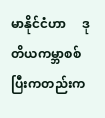မာနိုင်ငံဟာ     ဒုတိယကမ္ဘာစစ်ပြီးကတည်းက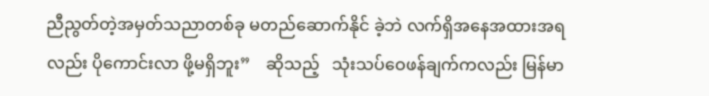ညီညွတ်တဲ့အမှတ်သညာတစ်ခု မတည်ဆောက်နိုင် ခဲ့ဘဲ လက်ရှိအနေအထားအရလည်း ပိုကောင်းလာ ဖို့မရှိဘူး”    ဆိုသည့်   သုံးသပ်ဝေဖန်ချက်ကလည်း မြန်မာ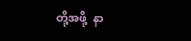တို့အဖို့  နာ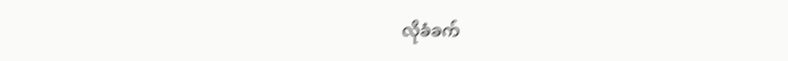လိုခံခက်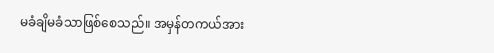မခံချိမခံသာဖြစ်စေသည်။ အမှန်တကယ်အား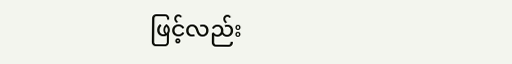ဖြင့်လည်း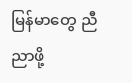မြန်မာတွေ ညီညာဖို့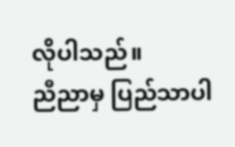လိုပါသည်။
ညီညာမှ ပြည်သာပါ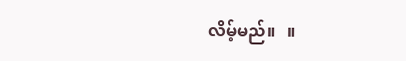လိမ့်မည်။   ။